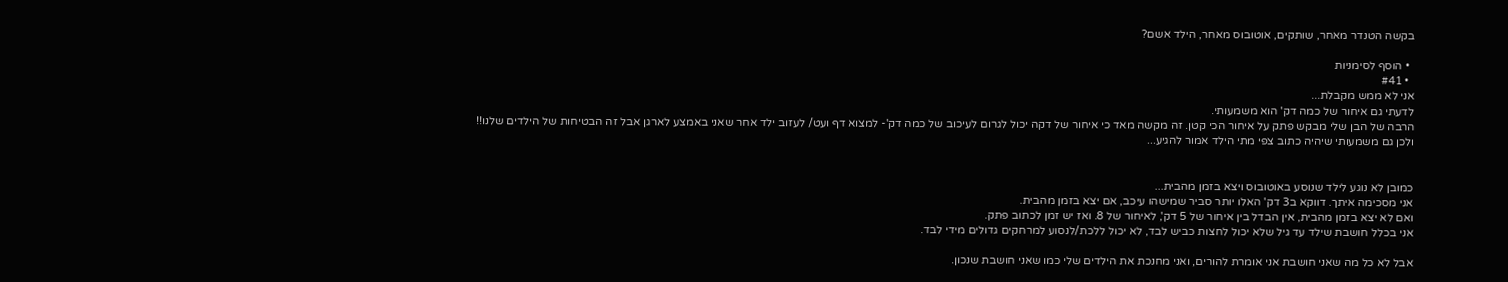בקשה הטנדר מאחר, שותקים, אוטובוס מאחר, הילד אשם?

  • הוסף לסימניות
  • #41
אני לא ממש מקבלת...
לדעתי גם איחור של כמה דק' הוא משמעותי.
הרבה של הבן שלי מבקש פתק על איחור הכי קטן. זה מקשה מאד כי איחור של דקה יכול לגרום לעיכוב של כמה דק'- למצוא דף ועט/ לעזוב ילד אחר שאני באמצע לארגן אבל זה הבטיחות של הילדים שלנו!!
ולכן גם משמעותי שיהיה כתוב צפי מתי הילד אמור להגיע...


כמובן לא נוגע לילד שנוסע באוטובוס ויצא בזמן מהבית...
אני מסכימה איתך. דווקא ב3 דק' האלו יותר סביר שמישהו עיכב, אם יצא בזמן מהבית.
ואם לא יצא בזמן מהבית, אין הבדל בין איחור של 5 דק', לאיחור של 8. ואז יש זמן לכתוב פתק.
אני בכלל חושבת שילד עד גיל שלא יכול לחצות כביש לבד, לא יכול ללכת/לנסוע למרחקים גדולים מידי לבד.

אבל לא כל מה שאני חושבת אני אומרת להורים, ואני מחנכת את הילדים שלי כמו שאני חושבת שנכון.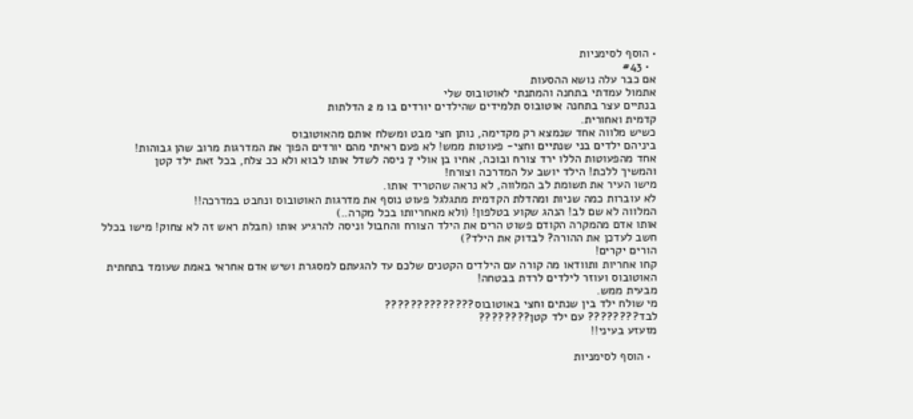• הוסף לסימניות
  • #43
אם כבר עלה נושא ההסעות
אתמול עמדתי בתחנה והמתנתי לאוטובוס שלי
בנתיים עצר בתחנה אוטובוס תלמידים שהילדים יורדים בו מ 2 הדלתות
קדמית ואחורית.
כשיש מלווה אחד שנמצא רק מקדימה, נותן חצי מבט ומשלח אותם מהאוטובוס
ביניהם ילדים בני שנתיים וחצי- פעוטות ממש! לא פעם ראיתי מהם יורדים הפוך את המדרגות מרוב שהן גבוהות!
אחד מהפעוטות הללו ירד צורח ובוכה, אחיו בן אולי 7 ניסה לשדל אותו לבוא ולא ככ צלח, בכל זאת ילד קטן
והמשיך ללכת! הילד יושב על המדרכה וצורח!
מישו העיר את תשומת לב המלווה, לא נראה שהטריד אותו.
לא עוברות כמה שניות ומהדלת הקדמית מתגלגל פעוט נוסף את מדרגות האוטובוס ונחבט במדרכה!!
המלווה לא שם לב! הנהג שקוע בטלפון! (ולא מאחריותו בכל מקרה..)
אותו אדם מהמקרה הקודם פשוט הרים את הילד הצורח והחבול וניסה להרגיע אותו (חבלת ראש זה לא צחוק! מישו בכלל חשב לעדכן את ההורה? לבדוק את הילד?)
הורים יקרים!
קחו אחריות ותוודאו מה קורה עם הילדים הקטנים שלכם עד להגעתם למסגרת ושיש אדם אחראי באמת שעומד בתחתית האוטובוס ועוזר לילדים לרדת בבטחה!
מבעית ממש.
מי שולח ילד בין שנתים וחצי באוטובוס??????????????
לבד???????? עם ילד קטן????????
מזעזע בעיני!!

  • הוסף לסימניות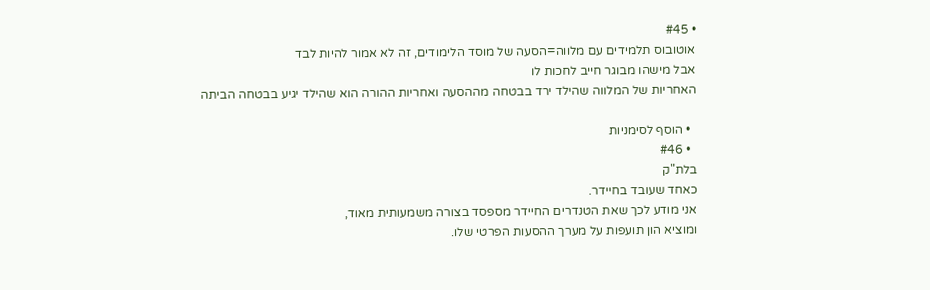• #45
אוטובוס תלמידים עם מלווה=הסעה של מוסד הלימודים, זה לא אמור להיות לבד
אבל מישהו מבוגר חייב לחכות לו
האחריות של המלווה שהילד ירד בבטחה מההסעה ואחריות ההורה הוא שהילד יגיע בבטחה הביתה

  • הוסף לסימניות
  • #46
בלת"ק
כאחד שעובד בחיידר.
אני מודע לכך שאת הטנדרים החיידר מספסד בצורה משמעותית מאוד,
ומוציא הון תועפות על מערך ההסעות הפרטי שלו.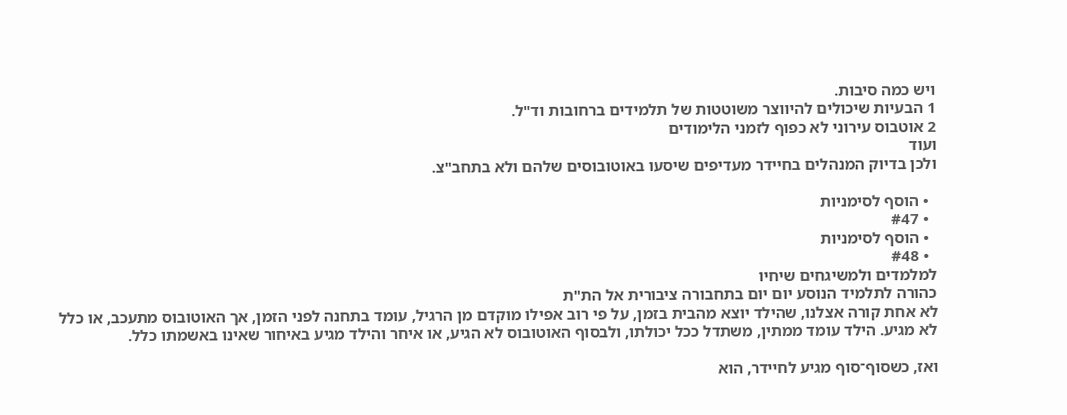ויש כמה סיבות.
1 הבעיות שיכולים להיווצר משוטטות של תלמידים ברחובות וד"ל.
2 אוטבוס עירוני לא כפוף לזמני הלימודים
ועוד
ולכן בדיוק המנהלים בחיידר מעדיפים שיסעו באוטובוסים שלהם ולא בתחב"צ.

  • הוסף לסימניות
  • #47
  • הוסף לסימניות
  • #48
למלמדים ולמשיגחים שיחיו
כהורה לתלמיד הנוסע יום יום בתחבורה ציבורית אל הת"ת
לא אחת קורה אצלנו, שהילד יוצא מהבית בזמן, על פי רוב אפילו מוקדם מן הרגיל, עומד בתחנה לפני הזמן, אך האוטובוס מתעכב, או כלל לא מגיע. הילד עומד ממתין, משתדל ככל יכולתו, ולבסוף האוטובוס לא הגיע, או איחר והילד מגיע באיחור שאינו באשמתו כלל.

ואז, כשסוף־סוף מגיע לחיידר, הוא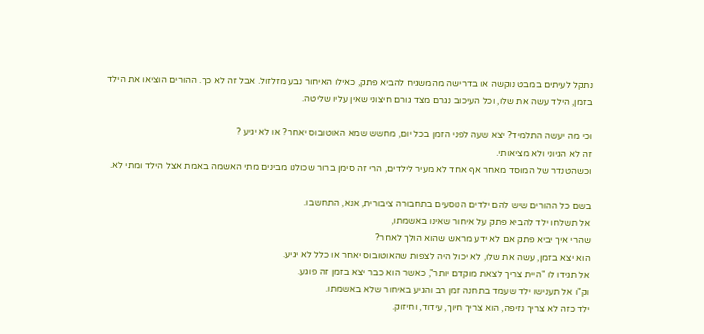נתקל לעיתים במבט נוקשה או בדרישה מהמשגיח להביא פתק, כאילו האיחור נבע מזלזול. אבל זה לא כך. ההורים הוציאו את הילד בזמן, הילד עשה את שלו, וכל העיכוב נגרם מצד גורם חיצוני שאין עליו שליטה.

וכי מה יעשה התלמיד? יצא שעה לפני הזמן בכל יום, מחשש שמא האוטובוס יאחר? או לא יגיע ?
זה לא הגיוני ולא מציאותי.
וכשהטנדר של המוסד מאחר אף אחד לא מעיר לילדים, הרי זה סימן ברור שכולנו מבינים מתי האשמה באמת אצל הילד ומתי לא.

בשם כל ההורים שיש להם ילדים הנוסעים בתחבורה ציבורית, אנא, התחשבו.
אל תשלחו ילד להביא פתק על איחור שאינו באשמתו,
שהרי איך יביא פתק אם לא ידע מראש שהוא הולך לאחר?
הוא יצא בזמן, עשה את שלו, לא יכול היה לצפות שהאוטובוס יאחר או כלל לא יגיע.
אל תגידו לו "היית צריך לצאת מוקדם יותר", כאשר הוא כבר יצא בזמן זה פוגע.
וק"ו אל תענישו ילד שעמד בתחנה זמן רב והגיע באיחור שלא באשמתו.
ילד כזה לא צריך נזיפה, הוא צריך חיוך, עידוד, וחיזוק.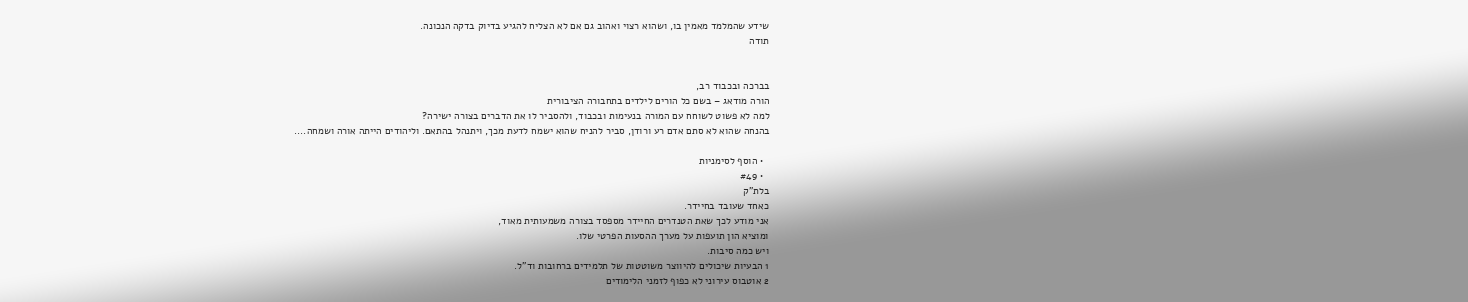שידע שהמלמד מאמין בו, ושהוא רצוי ואהוב גם אם לא הצליח להגיע בדיוק בדקה הנכונה.
תודה


בברכה ובכבוד רב,
הורה מודאג – בשם כל הורים לילדים בתחבורה הציבורית
למה לא פשוט לשוחח עם המורה בנעימות ובכבוד, ולהסביר לו את הדברים בצורה ישירה?
בהנחה שהוא לא סתם אדם רע ורודן, סביר להניח שהוא ישמח לדעת מכך, ויתנהל בהתאם. וליהודים הייתה אורה ושמחה....

  • הוסף לסימניות
  • #49
בלת"ק
כאחד שעובד בחיידר.
אני מודע לכך שאת הטנדרים החיידר מספסד בצורה משמעותית מאוד,
ומוציא הון תועפות על מערך ההסעות הפרטי שלו.
ויש כמה סיבות.
1 הבעיות שיכולים להיווצר משוטטות של תלמידים ברחובות וד"ל.
2 אוטבוס עירוני לא כפוף לזמני הלימודים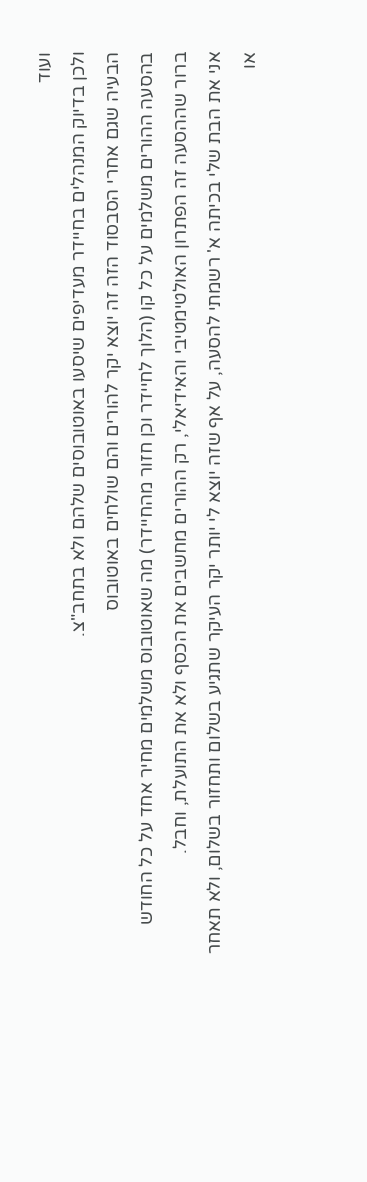ועוד
ולכן בדיוק המנהלים בחיידר מעדיפים שיסעו באוטובוסים שלהם ולא בתחב"צ.
הבעיה שגם אחרי הסבסוד הזה זה יוצא יקר להורים והם שולחים באוטובוס
בהסעה ההורים משלמים על כל קו (הלוך לחיידר וכן חזור מהחיידר) מה שאוטובוס משלמים מחיר אחד על כל החודש
ברור שההסעה זה הפתרון האולטימטיבי והאידיאלי, רק ההורים מחשבים את הכסף ולא את התועלת, וחבל.
אני את הבת שלי בכיתה א' רשמתי להסעה, על אף שזה יוצא לי יותר יקר העיקר שתגיע בשלום ותחזור בשלום, ולא תאחר או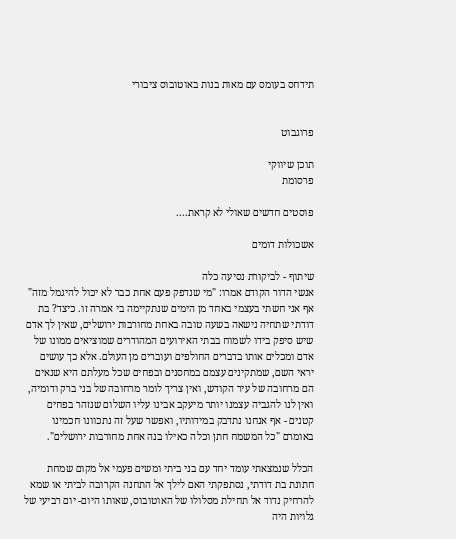תידחס בעומס עם מאות בנות באוטובוס ציבורי


פרוגבוט

תוכן שיווקי
פרסומת

פוסטים חדשים שאולי לא קראת....

אשכולות דומים

שיתוף - לביקורת נסיעה כלה
אנשי הדור הקודם אמרו: "מי שנדפק פעם אחת כבר לא יכול להיגמל מזה"
אף אני חשתי בעצמי באחד מן הימים שנתקיימה בי אמרה זו. כיצד? בת דודתי שתחיה נישאה בשעה טובה באחת מחורבות ירושלים, שאין לך אדם שיש סיפק בידו לשמוח בבתי האירועים המהודרים שמוציאים ממונו של אדם ומכלים אותו בדברים החולפים ועוברים מן העולם. אלא כך עושים יראי השם, שמתקינים עצמם במחסנים ובפחים שכל מעלתם היא שנאים הם מרחובה של עיר הקודש, ואין צריך לומר מרחובה של בני ברק ודומיה, ואין לנו להגביה עצמנו יותר מיעקב אבינו עליו השלום שנזהר בפחים קטנים - אף אנחנו נתדבק במידותיו, ואפשר שעל זה נתכוונו חכמינו באומרם "כל המשמח חתן וכלה כאילו בנה אחת מחורבות ירושלים".

הכלל שנמצאתי עומד יחד עם בני ביתי ומשים פעמי אל מקום שמחת חתונת בת דודתי, נסתפקתי האם לילך אל התחנה הקרובה לביתי או שמא להרחיק נדוד אל תחילת מסלולו של האוטובוס, שאותו היום- יום רביעי של גלויות היה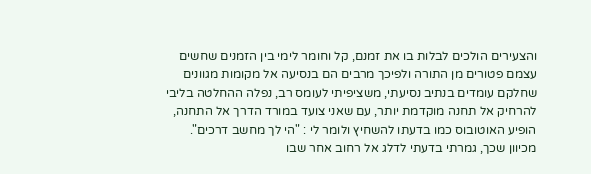והצעירים הולכים לבלות בו את זמנם, קל וחומר לימי בין הזמנים שחשים עצמם פטורים מן התורה ולפיכך מרבים הם בנסיעה אל מקומות מגוונים שחלקם עומדים בנתיב נסיעתי, משציפיתי לעומס רב, נפלה ההחלטה בליבי להרחיק אל תחנה מוקדמת יותר, עם שאני צועד במורד הדרך אל התחנה, הופיע האוטובוס כמו בדעתו להשחיץ ולומר לי : "הי לך מחשב דרכים".
מכיוון שכך, גמרתי בדעתי לדלג אל רחוב אחר שבו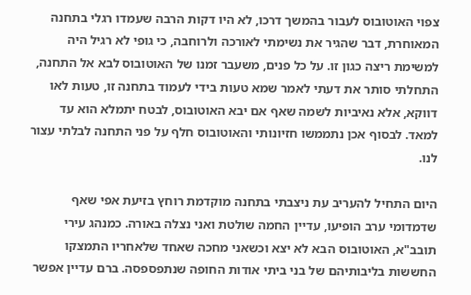צפוי האוטובוס לעבור בהמשך דרכו, לא היו דקות הרבה שעמדו רגלי בתחנה המאוחרת, דבר שהגיר את נשימתי לאורכה ולרוחבה, כי גופי לא רגיל היה למשימת ריצה כגון זו. על כל פנים, משעבר זמנו של האוטובוס לבא אל התחנה, התחלתי סותר את דעתי לאמר שמא טעות בידי לעמוד בתחנה זו, טעות לאו דווקא, אלא נאיביות לשמה שאף אם יבא האוטובוס, לבטח יתמלא הוא עד למאד. לבסוף אכן נתממשו חזיונותי והאוטובוס חלף על פני התחנה לבלתי עצור לנו.

היום התחיל להעריב עת ניצבתי בתחנה מוקדמת רוחץ בזיעת אפי שאף שדמדומי ערב הופיעו, עדיין החמה שולטת ואני נצלה באורה. כמנהג עירי תובב"א, האוטובוס הבא לא יצא וכשאני מחכה שאחד שלאחריו התמצקו החששות בליבותיהם של בני ביתי אודות החופה שנתפספסה. ברם עדיין אפשר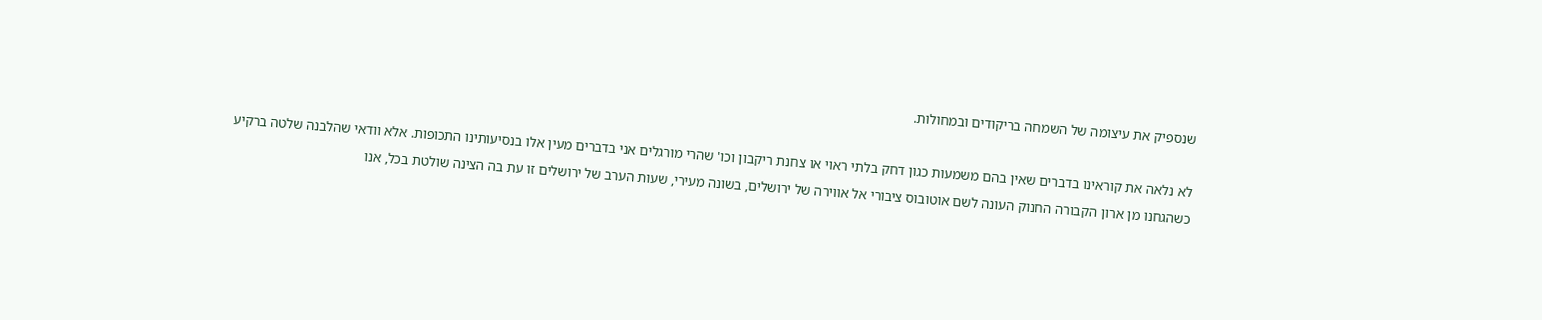שנספיק את עיצומה של השמחה בריקודים ובמחולות.

לא נלאה את קוראינו בדברים שאין בהם משמעות כגון דחק בלתי ראוי או צחנת ריקבון וכו' שהרי מורגלים אני בדברים מעין אלו בנסיעותינו התכופות. אלא וודאי שהלבנה שלטה ברקיע כשהגחנו מן ארון הקבורה החנוק העונה לשם אוטובוס ציבורי אל אווירה של ירושלים, בשונה מעירי, שעות הערב של ירושלים זו עת בה הצינה שולטת בכל, אנו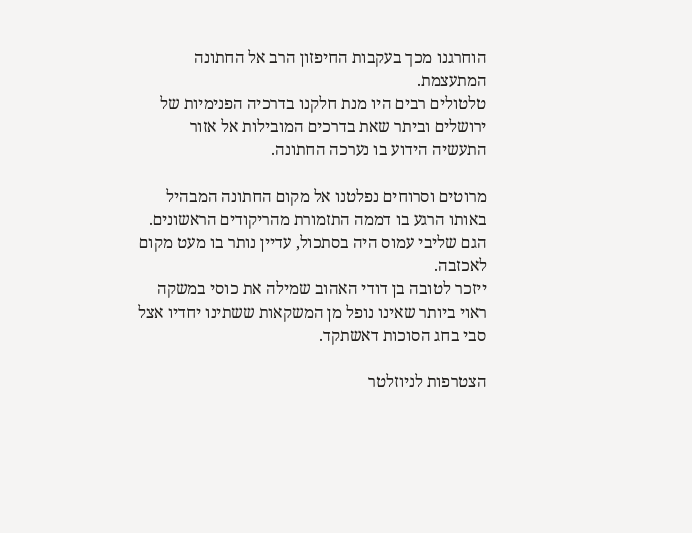הוחרגנו מכך בעקבות החיפזון הרב אל החתונה המתעצמת.
טלטולים רבים היו מנת חלקנו בדרכיה הפנימיות של ירושלים וביתר שאת בדרכים המובילות אל אזור התעשיה הידוע בו נערכה החתונה.

מרוטים וסרוחים נפלטנו אל מקום החתונה המבהיל באותו הרגע בו דממה התזמורת מהריקודים הראשונים. הגם שליבי עמוס היה בסתכול, עדיין נותר בו מעט מקום לאכזבה.
ייזכר לטובה בן דודי האהוב שמילה את כוסי במשקה ראוי ביותר שאינו נופל מן המשקאות ששתינו יחדיו אצל סבי בחג הסוכות דאשתקד.

הצטרפות לניוזלטר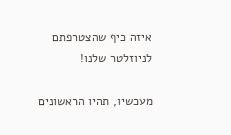איזה כיף שהצטרפתם לניוזלטר שלנו!

מעכשיו, תהיו הראשונים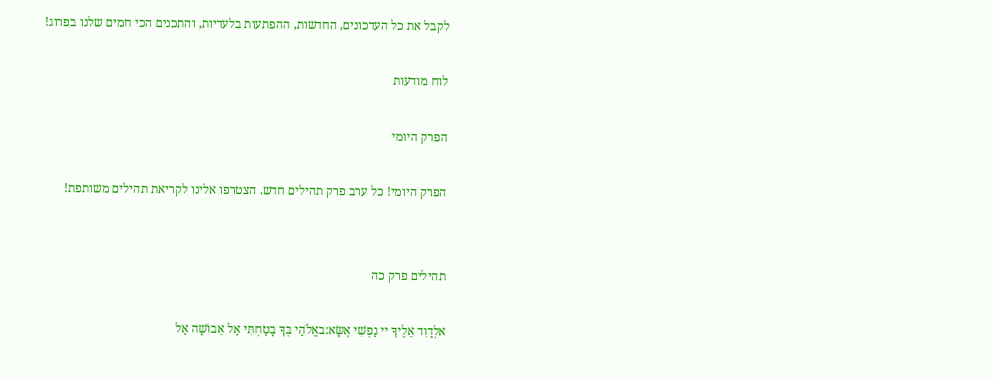לקבל את כל העדכונים, החדשות, ההפתעות בלעדיות, והתכנים הכי חמים שלנו בפרוג!

לוח מודעות

הפרק היומי

הפרק היומי! כל ערב פרק תהילים חדש. הצטרפו אלינו לקריאת תהילים משותפת!


תהילים פרק כה

אלְדָוִד אֵלֶיךָ יי נַפְשִׁי אֶשָּׂא:באֱלֹהַי בְּךָ בָטַחְתִּי אַל אֵבוֹשָׁה אַל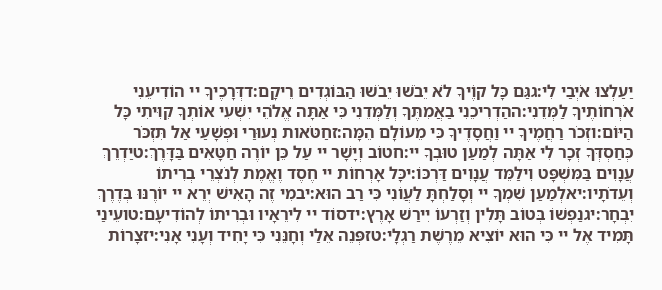יַעַלְצוּ אֹיְבַי לִי:גגַּם כָּל קוֶֹיךָ לֹא יֵבֹשׁוּ יֵבֹשׁוּ הַבּוֹגְדִים רֵיקָם:דדְּרָכֶיךָ יי הוֹדִיעֵנִי אֹרְחוֹתֶיךָ לַמְּדֵנִי:ההַדְרִיכֵנִי בַאֲמִתֶּךָ וְלַמְּדֵנִי כִּי אַתָּה אֱלֹהֵי יִשְׁעִי אוֹתְךָ קִוִּיתִי כָּל הַיּוֹם:וזְכֹר רַחֲמֶיךָ יי וַחֲסָדֶיךָ כִּי מֵעוֹלָם הֵמָּה:זחַטֹּאות נְעוּרַי וּפְשָׁעַי אַל תִּזְכֹּר כְּחַסְדְּךָ זְכָר לִי אַתָּה לְמַעַן טוּבְךָ יי:חטוֹב וְיָשָׁר יי עַל כֵּן יוֹרֶה חַטָּאִים בַּדָּרֶךְ:טיַדְרֵךְ עֲנָוִים בַּמִּשְׁפָּט וִילַמֵּד עֲנָוִים דַּרְכּוֹ:יכָּל אָרְחוֹת יי חֶסֶד וֶאֱמֶת לְנֹצְרֵי בְרִיתוֹ וְעֵדֹתָיו:יאלְמַעַן שִׁמְךָ יי וְסָלַחְתָּ לַעֲוֹנִי כִּי רַב הוּא:יבמִי זֶה הָאִישׁ יְרֵא יי יוֹרֶנּוּ בְּדֶרֶךְ יִבְחָר:יגנַפְשׁוֹ בְּטוֹב תָּלִין וְזַרְעוֹ יִירַשׁ אָרֶץ:ידסוֹד יי לִירֵאָיו וּבְרִיתוֹ לְהוֹדִיעָם:טועֵינַי תָּמִיד אֶל יי כִּי הוּא יוֹצִיא מֵרֶשֶׁת רַגְלָי:טזפְּנֵה אֵלַי וְחָנֵּנִי כִּי יָחִיד וְעָנִי אָנִי:יזצָרוֹת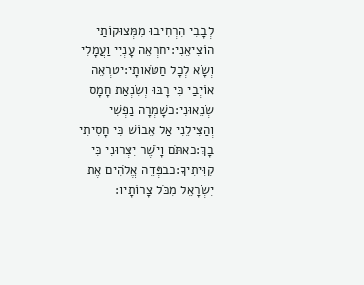לְבָבִי הִרְחִיבוּ מִמְּצוּקוֹתַי הוֹצִיאֵנִי:יחרְאֵה עָנְיִי וַעֲמָלִי וְשָׂא לְכָל חַטֹּאותָי:יטרְאֵה אוֹיְבַי כִּי רָבּוּ וְשִׂנְאַת חָמָס שְׂנֵאוּנִי:כשָׁמְרָה נַפְשִׁי וְהַצִּילֵנִי אַל אֵבוֹשׁ כִּי חָסִיתִי בָךְ:כאתֹּם וָיֹשֶׁר יִצְּרוּנִי כִּי קִוִּיתִיךָ:כבפְּדֵה אֱלֹהִים אֶת יִשְׂרָאֵל מִכֹּל צָרוֹתָיו: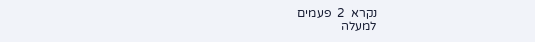נקרא  2  פעמים
למעלה